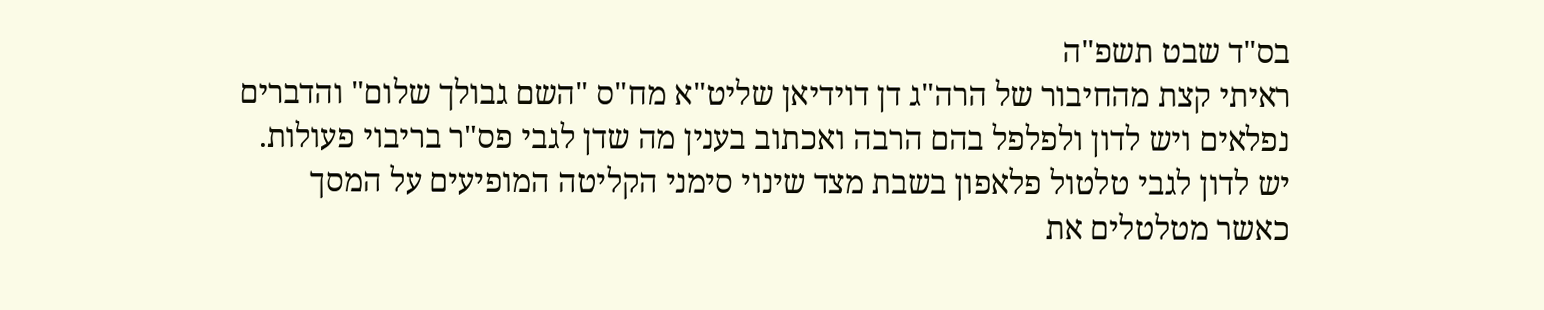בס"ד שבט תשפ"ה
ראיתי קצת מהחיבור של הרה"ג דן דוידיאן שליט"א מח"ס "השם גבולך שלום" והדברים נפלאים ויש לדון ולפלפל בהם הרבה ואכתוב בענין מה שדן לגבי פס"ר בריבוי פעולות.
יש לדון לגבי טלטול פלאפון בשבת מצד שינוי סימני הקליטה המופיעים על המסך כאשר מטלטלים את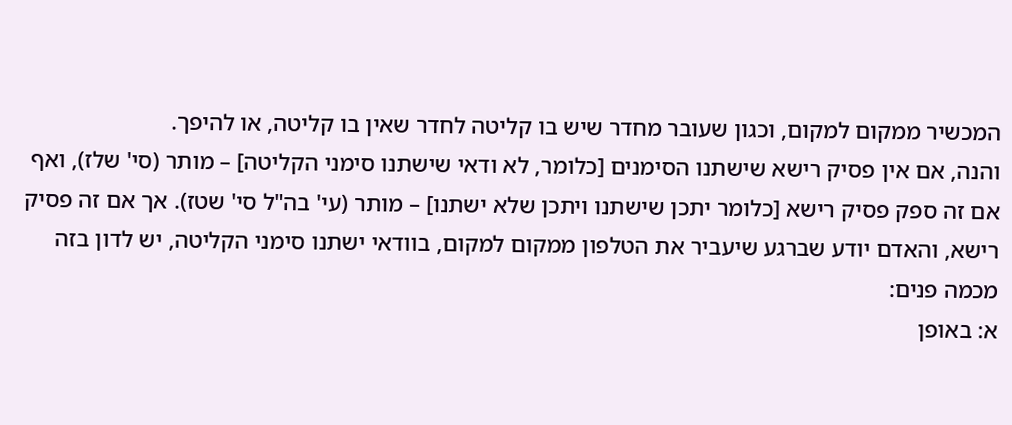המכשיר ממקום למקום, וכגון שעובר מחדר שיש בו קליטה לחדר שאין בו קליטה, או להיפך.
והנה, אם אין פסיק רישא שישתנו הסימנים [כלומר, לא ודאי שישתנו סימני הקליטה] – מותר (סי' שלז), ואף אם זה ספק פסיק רישא [כלומר יתכן שישתנו ויתכן שלא ישתנו] – מותר (עי' בה"ל סי' שטז). אך אם זה פסיק רישא, והאדם יודע שברגע שיעביר את הטלפון ממקום למקום, בוודאי ישתנו סימני הקליטה, יש לדון בזה מכמה פנים:
א: באופן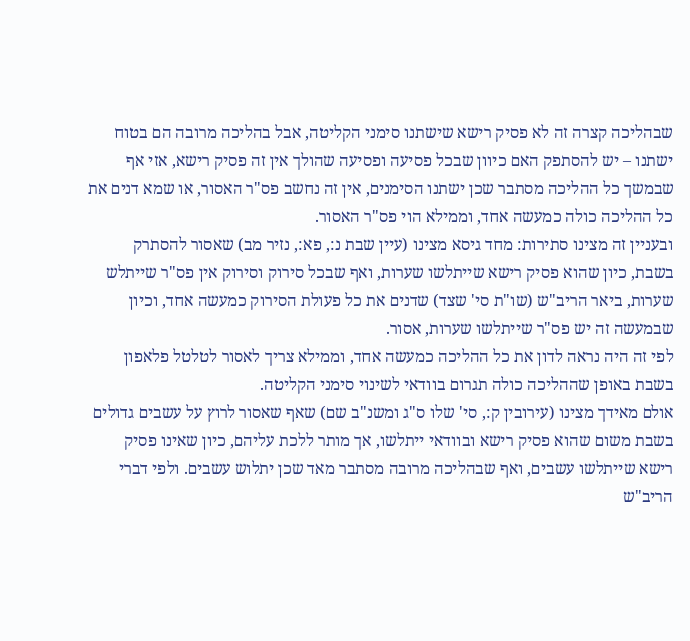שבהליכה קצרה זה לא פסיק רישא שישתנו סימני הקליטה, אבל בהליכה מרובה הם בטוח ישתנו – יש להסתפק האם כיוון שבכל פסיעה ופסיעה שהולך אין זה פסיק רישא, אזי אף שבמשך כל ההליכה מסתבר שכן ישתנו הסימנים, אין זה נחשב פס"ר האסור, או שמא דנים את כל ההליכה כולה כמעשה אחד, וממילא הוי פס"ר האסור.
ובעניין זה מצינו סתירות: מחד גיסא מצינו (עיין שבת נ:, פא:, נזיר מב) שאסור להסתרק בשבת, כיון שהוא פסיק רישא שייתלשו שערות, ואף שבכל סירוק וסירוק אין פס"ר שייתלש שערות, ביאר הריב"ש (שו"ת סי' שצד) שדנים את כל פעולת הסירוק כמעשה אחד, וכיון שבמעשה זה יש פס"ר שייתלשו שערות, אסור.
לפי זה היה נראה לדון את כל ההליכה כמעשה אחד, וממילא צריך לאסור לטלטל פלאפון בשבת באופן שההליכה כולה תגרום בוודאי לשינוי סימני הקליטה.
אולם מאידך מצינו (עירובין ק:, סי' שלו ס"ג ומשנ"ב שם) שאף שאסור לרוץ על עשבים גדולים בשבת משום שהוא פסיק רישא ובוודאי ייתלשו, אך מותר ללכת עליהם, כיון שאינו פסיק רישא שייתלשו עשבים, ואף שבהליכה מרובה מסתבר מאד שכן יתלוש עשבים. ולפי דברי הריב"ש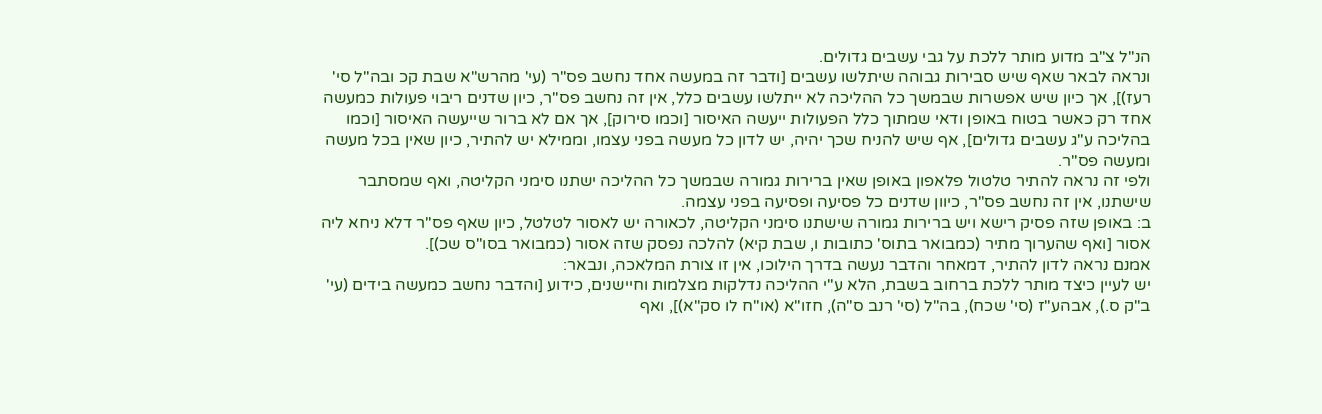הנ"ל צ"ב מדוע מותר ללכת על גבי עשבים גדולים.
ונראה לבאר שאף שיש סבירות גבוהה שיתלשו עשבים [ודבר זה במעשה אחד נחשב פס"ר (עי' מהרש"א שבת קכ ובה"ל סי' רעז)], אך כיון שיש אפשרות שבמשך כל ההליכה לא ייתלשו עשבים כלל, אין זה נחשב פס"ר, כיון שדנים ריבוי פעולות כמעשה אחד רק כאשר בטוח באופן ודאי שמתוך כלל הפעולות ייעשה האיסור [וכמו סירוק], אך אם לא ברור שייעשה האיסור [וכמו בהליכה ע"ג עשבים גדולים], אף שיש להניח שכך יהיה, יש לדון כל מעשה בפני עצמו, וממילא יש להתיר, כיון שאין בכל מעשה ומעשה פס"ר.
ולפי זה נראה להתיר טלטול פלאפון באופן שאין ברירות גמורה שבמשך כל ההליכה ישתנו סימני הקליטה, ואף שמסתבר שישתנו, אין זה נחשב פס"ר, כיוון שדנים כל פסיעה ופסיעה בפני עצמה.
ב: באופן שזה פסיק רישא ויש ברירות גמורה שישתנו סימני הקליטה, לכאורה יש לאסור לטלטל, כיון שאף פס"ר דלא ניחא ליה אסור [ואף שהערוך מתיר (כמבואר בתוס' כתובות ו, שבת קיא) להלכה נפסק שזה אסור (כמבואר בסו"ס שכ)].
אמנם נראה לדון להתיר, דמאחר והדבר נעשה בדרך הילוכו, אין זו צורת המלאכה, ונבאר:
יש לעיין כיצד מותר ללכת ברחוב בשבת, הלא ע"י ההליכה נדלקות מצלמות וחיישנים, כידוע [והדבר נחשב כמעשה בידים (עי' ב"ק ס.), אבהע"ז (סי' שכח), בה"ל (סי' רנב ס"ה), חזו"א (או"ח לו סק"א)], ואף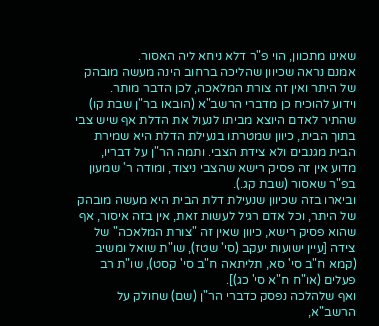שאינו מתכוון, הוי פ"ר דלא ניחא ליה האסור.
אמנם נראה שכיוון שהליכה ברחוב הינה מעשה מובהק של היתר ואין זה צורת המלאכה, לכן הדבר מותר.
וידוע להוכיח כן מדברי הרשב"א (הובאו בר"ן שבת קו) שהתיר לאדם היוצא מביתו לנעול את הדלת אף שיש צבי בתוך הבית, כיוון שמטרתו בנעילת הדלת היא שמירת הבית מגנבים ולא צידת הצבי. ותמה הר"ן על דבריו, מדוע אין זה פסיק רישא שהצבי ניצוד, ומודה ר' שמעון בפ"ר שאסור (שבת קג.).
וביארו בזה שכיוון שנעילת דלת הבית היא מעשה מובהק של היתר, וכל אדם רגיל לעשות זאת, אין בזה איסור, אף שהוא פסיק רישא, כיוון שאין זה "צורת המלאכה" של צידה [עיין ישועות יעקב (סי' שטז), שו"ת שואל ומשיב (קמא ח"ב סי' סא, תליתאה ח"ב סי' קסט), שו"ת רב פעלים (או"ח ח"א סי' כג)].
ואף שלהלכה נפסק כדברי הר"ן (שם) שחולק על הרשב"א,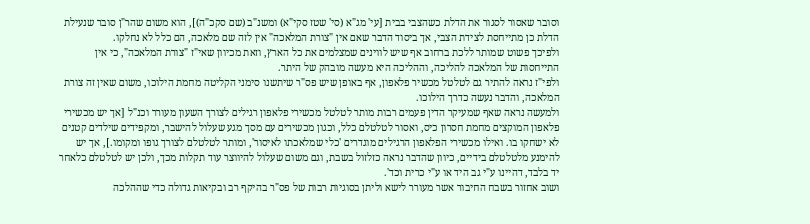וסובר שאסור לסגור את הדלת כשהצבי בבית [עי' מג"א (סי' שטז סקי"א) ומשנ"ב (שם סקכ"ה)], הוא משום שהר"ן סובר שנעילת הדלת כן מתייחסת לצידת הצבי, אך ביסוד הדבר שאם אין "צורת המלאכה" אין לזה שם מלאכה, הם כלל לא נחלקו.
ולפיכך פשוט שמותר ללכת ברחוב אף שיש לווינים שמצלמים את כל הארץ, וזאת מכיוון שאי"ז "צורת המלאכה", כי אין התייחסות של המלאכה להליכה, וההליכה היא מעשה מובהק של היתר.
ולפי"ז נראה להתיר גם לטלטל מכשיר פלאפון, אף באופן שיש פס"ר שיתשנו סימני הקליטה מחמת הילוכו, משום שאין זה צורת המלאכה, והדבר נעשה כדרך הילוכו.
ולמעשה נראה שאף שמעיקר הדין פעמים רבות מותר לטלטל מכשירי פלאפון רגילים לצורך השעון מעורר וכנ"ל [אך יש מכשירי פלאפון המוקצים מחמת חסרון כיס, ואסור לטלטלם כלל, וכגון מכשירים עם מסך מגע שעלול להישבר, ומקפידים שילדים קטנים לא ישחקו בו. ואילו מכשירי הפלאפון הרגילים מוגדרים 'כלי שמלאכתו לאיסור', ומותר לטלטלם לצורך גופו ומקומו.], אך יש להימנע מלטלטלם בידיים, כיוון שהדבר נראה כזלזול בשבת, וגם משום שעלול להיווצר עוד תקלות מכך, ולכן יש לטלטלם כלאחר יד בלבד, דהיינו ע"י גב היד או ע"י כרית וכד'.
ושוב אחזור בשבח החיבור אשר מעורר לישא וליתן בסוגיות רבות של פס"ר בהיקף רב ובקיאות גדולה כדי שההלכה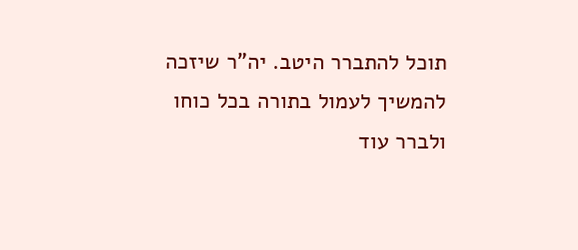תוכל להתברר היטב. יה"ר שיזכה להמשיך לעמול בתורה בכל כוחו ולברר עוד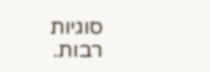סוגיות רבות.